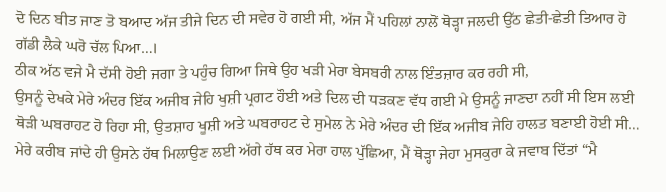ਦੋ ਦਿਨ ਬੀਤ ਜਾਣ ਤੋ ਬਆਦ ਅੱਜ ਤੀਜੇ ਦਿਨ ਦੀ ਸਵੇਰ ਹੋ ਗਈ ਸੀ, ਅੱਜ ਮੈਂ ਪਹਿਲਾਂ ਨਾਲੋਂ ਥੋੜ੍ਹਾ ਜਲਦੀ ਉੱਠ ਛੇਤੀ-ਛੇਤੀ ਤਿਆਰ ਹੋ ਗੱਡੀ ਲੈਕੇ ਘਰੋ ਚੱਲ ਪਿਆ…।
ਠੀਕ ਅੱਠ ਵਜੇ ਮੈ ਦੱਸੀ ਹੋਈ ਜਗਾ ਤੇ ਪਹੁੰਚ ਗਿਆ ਜਿਥੇ ਉਹ ਖੜੀ ਮੇਰਾ ਬੇਸਬਰੀ ਨਾਲ ਇੰਤਜ਼ਾਰ ਕਰ ਰਹੀ ਸੀ,
ਉਸਨੂੰ ਦੇਖਕੇ ਮੇਰੇ ਅੰਦਰ ਇੱਕ ਅਜੀਬ ਜੇਹਿ ਖੁਸ਼ੀ ਪ੍ਰਗਟ ਹੌਈ ਅਤੇ ਦਿਲ ਦੀ ਧੜਕਣ ਵੱਧ ਗਈ ਮੇ ਉਸਨੂੰ ਜਾਣਦਾ ਨਹੀਂ ਸੀ ਇਸ ਲਈ ਥੋੜੀ ਘਬਰਾਹਟ ਹੋ ਰਿਹਾ ਸੀ, ਉਤਸ਼ਾਹ ਖੂਸ਼ੀ ਅਤੇ ਘਬਰਾਹਟ ਦੇ ਸੁਮੇਲ ਨੇ ਮੇਰੇ ਅੰਦਰ ਦੀ ਇੱਕ ਅਜੀਬ ਜੇਹਿ ਹਾਲਤ ਬਣਾਈ ਹੋਈ ਸੀ…
ਮੇਰੇ ਕਰੀਬ ਜਾਂਦੇ ਹੀ ਉਸਨੇ ਹੱਥ ਮਿਲਾਉਣ ਲਈ ਅੱਗੇ ਹੱਥ ਕਰ ਮੇਰਾ ਹਾਲ ਪੁੱਛਿਆ, ਮੈਂ ਥੋੜ੍ਹਾ ਜੇਹਾ ਮੁਸਕੁਰਾ ਕੇ ਜਵਾਬ ਦਿੱਤਾਂ “ਮੈ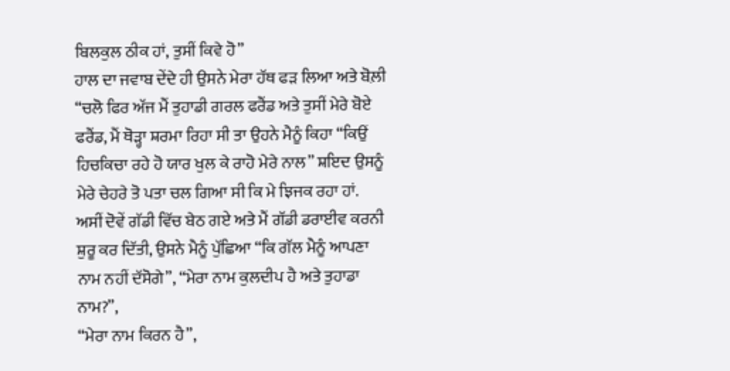ਬਿਲਕੁਲ ਠੀਕ ਹਾਂ, ਤੁਸੀਂ ਕਿਵੇ ਹੋ”
ਹਾਲ ਦਾ ਜਵਾਬ ਦੇਂਦੇ ਹੀ ਉਸਨੇ ਮੇਰਾ ਹੱਥ ਫੜ ਲਿਆ ਅਤੇ ਬੋਲ਼ੀ “ਚਲੋ ਫਿਰ ਅੱਜ ਮੈਂ ਤੁਹਾਡੀ ਗਰਲ ਫਰੈਂਡ ਅਤੇ ਤੁਸੀਂ ਮੇਰੇ ਬੋਏ ਫਰੈਂਡ, ਮੈਂ ਥੋੜ੍ਹਾ ਸ਼ਰਮਾ ਰਿਹਾ ਸੀ ਤਾ ਉਹਨੇ ਮੈਨੂੰ ਕਿਹਾ “ਕਿਉਂ ਹਿਚਕਿਚਾ ਰਹੇ ਹੋ ਯਾਰ ਖੁਲ ਕੇ ਰਾਹੋ ਮੇਰੇ ਨਾਲ” ਸ਼ਇਦ ਉਸਨੂੰ ਮੇਰੇ ਚੇਹਰੇ ਤੋ ਪਤਾ ਚਲ ਗਿਆ ਸੀ ਕਿ ਮੇ ਝਿਜਕ ਰਹਾ ਹਾਂ.
ਅਸੀਂ ਦੋਵੇਂ ਗੱਡੀ ਵਿੱਚ ਬੇਠ ਗਏ ਅਤੇ ਮੈਂ ਗੱਡੀ ਡਰਾਈਵ ਕਰਨੀ ਸ਼ੁਰੂ ਕਰ ਦਿੱਤੀ, ਉਸਨੇ ਮੈਨੂੰ ਪੁੱਛਿਆ “ਕਿ ਗੱਲ ਮੈਨੂੰ ਆਪਣਾ ਨਾਮ ਨਹੀਂ ਦੱਸੋਗੇ”, “ਮੇਰਾ ਨਾਮ ਕੁਲਦੀਪ ਹੈ ਅਤੇ ਤੁਹਾਡਾ ਨਾਮ?”,
“ਮੇਰਾ ਨਾਮ ਕਿਰਨ ਹੈ”,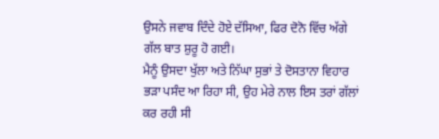ਉਸਨੇ ਜਵਾਬ ਦਿੰਦੇ ਹੋਏ ਦੱਸਿਆ, ਫਿਰ ਦੋਨੋ ਵਿੱਚ ਅੱਗੇ ਗੱਲ ਬਾਤ ਸ਼ੁਰੂ ਹੋ ਗਈ।
ਮੈਨੂੰ ਉਸਦਾ ਖੁੱਲਾ ਅਤੇ ਨਿੱਘਾ ਸੁਭਾਂ ਤੇ ਦੋਸਤਾਨਾ ਵਿਹਾਰ ਭੜਾ ਪਸੰਦ ਆ ਰਿਹਾ ਸੀ, ਉਹ ਮੇਰੇ ਨਾਲ ਇਸ ਤਰਾਂ ਗੱਲਾਂ ਕਰ ਰਹੀ ਸੀ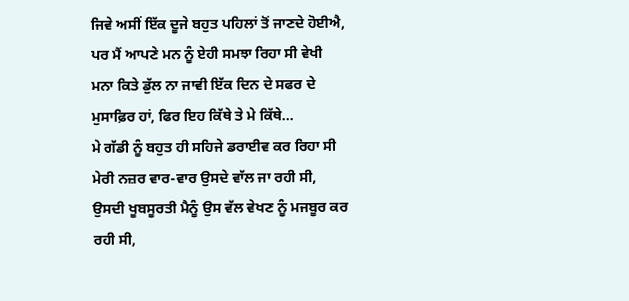ਜਿਵੇ ਅਸੀਂ ਇੱਕ ਦੂਜੇ ਬਹੁਤ ਪਹਿਲਾਂ ਤੋਂ ਜਾਣਦੇ ਹੋਈਐ,
ਪਰ ਮੈਂ ਆਪਣੇ ਮਨ ਨੂੰ ਏਹੀ ਸਮਝਾ ਰਿਹਾ ਸੀ ਵੇਖੀ ਮਨਾ ਕਿਤੇ ਡੁੱਲ ਨਾ ਜਾਵੀ ਇੱਕ ਦਿਨ ਦੇ ਸਫਰ ਦੇ ਮੁਸਾਫ਼ਿਰ ਹਾਂ, ਫਿਰ ਇਹ ਕਿੱਥੇ ਤੇ ਮੇ ਕਿੱਥੇ…
ਮੇ ਗੱਡੀ ਨੂੰ ਬਹੁਤ ਹੀ ਸਹਿਜੇ ਡਰਾਈਵ ਕਰ ਰਿਹਾ ਸੀ ਮੇਰੀ ਨਜ਼ਰ ਵਾਰ-ਵਾਰ ਉਸਦੇ ਵਾੱਲ ਜਾ ਰਹੀ ਸੀ, ਉਸਦੀ ਖੂਬਸੂਰਤੀ ਮੈਨੂੰ ਉਸ ਵੱਲ ਵੇਖਣ ਨੂੰ ਮਜਬੂਰ ਕਰ ਰਹੀ ਸੀ,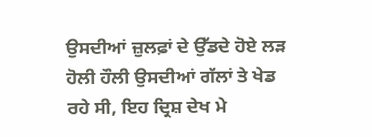ਉਸਦੀਆਂ ਜ਼ੁਲਫ਼ਾਂ ਦੇ ਉੱਡਦੇ ਹੋਏ ਲੜ ਹੋਲੀ ਹੌਲੀ ਉਸਦੀਆਂ ਗੱਲਾਂ ਤੇ ਖੇਡ ਰਹੇ ਸੀ, ਇਹ ਦ੍ਰਿਸ਼ ਦੇਖ ਮੇ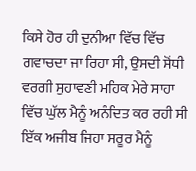ਕਿਸੇ ਹੋਰ ਹੀ ਦੁਨੀਆ ਵਿੱਚ ਵਿੱਚ ਗਵਾਚਦਾ ਜਾ ਰਿਹਾ ਸੀ, ਉਸਦੀ ਸੋਂਧੀ ਵਰਗੀ ਸੁਹਾਵਣੀ ਮਹਿਕ ਮੇਰੇ ਸਾਹਾ ਵਿੱਚ ਘੁੱਲ ਮੈਨੂੰ ਅਨੰਦਿਤ ਕਰ ਰਹੀ ਸੀ ਇੱਕ ਅਜੀਬ ਜਿਹਾ ਸਰੂਰ ਮੈਨੂੰ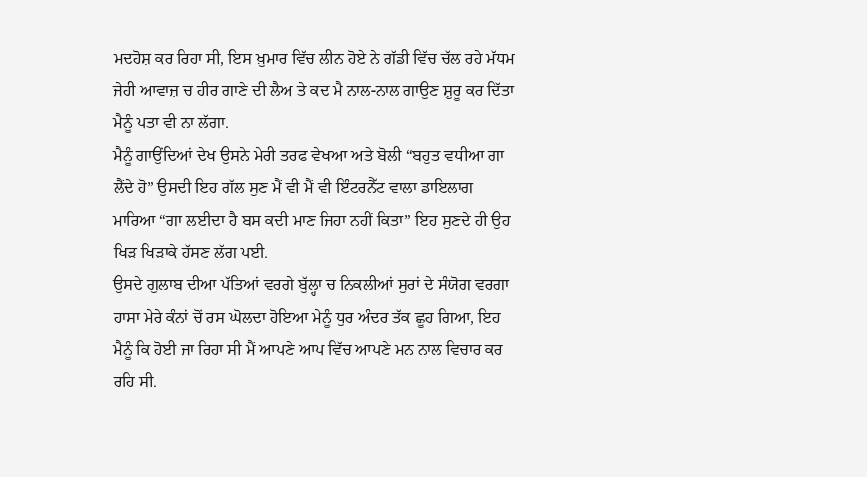ਮਦਹੋਸ਼ ਕਰ ਰਿਹਾ ਸੀ, ਇਸ ਖ਼ੁਮਾਰ ਵਿੱਚ ਲੀਨ ਹੋਏ ਨੇ ਗੱਡੀ ਵਿੱਚ ਚੱਲ ਰਹੇ ਮੱਧਮ ਜੇਹੀ ਆਵਾਜ਼ ਚ ਹੀਰ ਗਾਣੇ ਦੀ ਲੈਅ ਤੇ ਕਦ ਮੈ ਨਾਲ-ਨਾਲ ਗਾਉਣ ਸ਼ੁਰੂ ਕਰ ਦਿੱਤਾ ਮੈਨੂੰ ਪਤਾ ਵੀ ਨਾ ਲੱਗਾ.
ਮੈਨੂੰ ਗਾਉਂਦਿਆਂ ਦੇਖ ਉਸਨੇ ਮੇਰੀ ਤਰਫ ਵੇਖਆ ਅਤੇ ਬੋਲੀ “ਬਹੁਤ ਵਧੀਆ ਗਾ ਲੈਂਦੇ ਹੋ” ਉਸਦੀ ਇਹ ਗੱਲ ਸੁਣ ਮੈਂ ਵੀ ਮੈਂ ਵੀ ਇੰਟਰਨੈੱਟ ਵਾਲਾ ਡਾਇਲਾਗ ਮਾਰਿਆ “ਗਾ ਲਈਦਾ ਹੈ ਬਸ ਕਦੀ ਮਾਣ ਜਿਹਾ ਨਹੀਂ ਕਿਤਾ” ਇਹ ਸੁਣਦੇ ਹੀ ਉਹ ਖਿੜ ਖਿੜਾਕੇ ਹੱਸਣ ਲੱਗ ਪਈ.
ਉਸਦੇ ਗੁਲਾਬ ਦੀਆ ਪੱਤਿਆਂ ਵਰਗੇ ਬੁੱਲ੍ਹਾ ਚ ਨਿਕਲੀਆਂ ਸੁਰਾਂ ਦੇ ਸੰਯੋਗ ਵਰਗਾ ਹਾਸਾ ਮੇਰੇ ਕੰਨਾਂ ਚੋਂ ਰਸ ਘੋਲਦਾ ਹੋਇਆ ਮੇਨੂੰ ਧੁਰ ਅੰਦਰ ਤੱਕ ਛੂਹ ਗਿਆ, ਇਹ ਮੈਨੂੰ ਕਿ ਹੋਈ ਜਾ ਰਿਹਾ ਸੀ ਮੈਂ ਆਪਣੇ ਆਪ ਵਿੱਚ ਆਪਣੇ ਮਨ ਨਾਲ ਵਿਚਾਰ ਕਰ ਰਹਿ ਸੀ.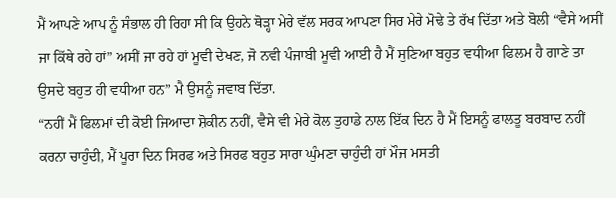ਮੈਂ ਆਪਣੇ ਆਪ ਨੂੰ ਸੰਭਾਲ ਹੀ ਰਿਹਾ ਸੀ ਕਿ ਉਹਨੇ ਥੋੜ੍ਹਾ ਮੇਰੇ ਵੱਲ ਸਰਕ ਆਪਣਾ ਸਿਰ ਮੇਰੇ ਮੋਢੇ ਤੇ ਰੱਖ ਦਿੱਤਾ ਅਤੇ ਬੋਲੀ “ਵੈਸੇ ਅਸੀਂ ਜਾ ਕਿੱਥੇ ਰਹੇ ਹਾਂ” ਅਸੀਂ ਜਾ ਰਹੇ ਹਾਂ ਮੂਵੀ ਦੇਖਣ, ਜੋ ਨਵੀ ਪੰਜਾਬੀ ਮੂਵੀ ਆਈ ਹੈ ਮੈਂ ਸੁਣਿਆ ਬਹੁਤ ਵਧੀਆ ਫਿਲਮ ਹੈ ਗਾਣੇ ਤਾ ਉਸਦੇ ਬਹੁਤ ਹੀ ਵਧੀਆ ਹਨ” ਮੈ ਉਸਨੂੰ ਜਵਾਬ ਦਿੱਤਾ.
“ਨਹੀਂ ਮੈਂ ਫਿਲਮਾਂ ਦੀ ਕੋਈ ਜਿਆਦਾ ਸ਼ੋਕੀਨ ਨਹੀਂ, ਵੈਸੇ ਵੀ ਮੇਰੇ ਕੋਲ ਤੁਹਾਡੇ ਨਾਲ ਇੱਕ ਦਿਨ ਹੈ ਮੈਂ ਇਸਨੂੰ ਫਾਲਤੂ ਬਰਬਾਦ ਨਹੀਂ ਕਰਨਾ ਚਾਹੁੰਦੀ, ਮੈਂ ਪੂਰਾ ਦਿਨ ਸਿਰਫ ਅਤੇ ਸਿਰਫ ਬਹੁਤ ਸਾਰਾ ਘੁੰਮਣਾ ਚਾਹੁੰਦੀ ਹਾਂ ਮੌਜ ਮਸਤੀ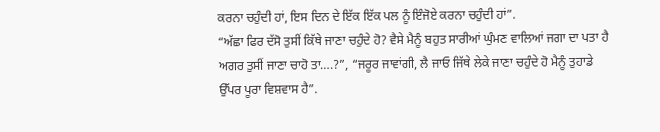ਕਰਨਾ ਚਹੁੰਦੀ ਹਾਂ, ਇਸ ਦਿਨ ਦੇ ਇੱਕ ਇੱਕ ਪਲ ਨੂੰ ਇੰਜੋਏ ਕਰਨਾ ਚਹੁੰਦੀ ਹਾਂ”.
“ਅੱਛਾ ਫਿਰ ਦੱਸੋ ਤੁਸੀਂ ਕਿੱਥੇ ਜਾਣਾ ਚਹੁੰਦੇ ਹੋ? ਵੈਸੇ ਮੈਨੂੰ ਬਹੁਤ ਸਾਰੀਆਂ ਘੁੰਮਣ ਵਾਲਿਆਂ ਜਗਾ ਦਾ ਪਤਾ ਹੈ ਅਗਰ ਤੁਸੀਂ ਜਾਣਾ ਚਾਹੋ ਤਾ….?”, “ਜਰੂਰ ਜਾਵਾਂਗੀ, ਲੈ ਜਾਓ ਜਿੱਥੇ ਲੇਕੇ ਜਾਣਾ ਚਹੁੰਦੇ ਹੋ ਮੈਨੂੰ ਤੁਹਾਡੇ ਉੱਪਰ ਪੂਰਾ ਵਿਸ਼ਵਾਸ ਹੈ”.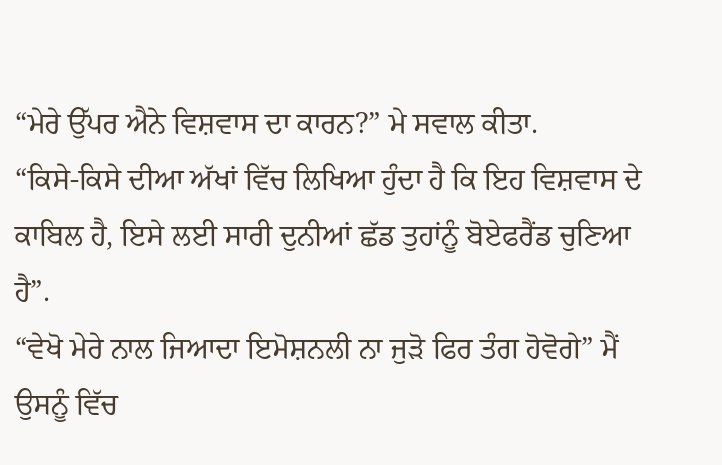“ਮੇਰੇ ਉੱਪਰ ਐਨੇ ਵਿਸ਼ਵਾਸ ਦਾ ਕਾਰਨ?” ਮੇ ਸਵਾਲ ਕੀਤਾ.
“ਕਿਸੇ-ਕਿਸੇ ਦੀਆ ਅੱਖਾਂ ਵਿੱਚ ਲਿਖਿਆ ਹੁੰਦਾ ਹੈ ਕਿ ਇਹ ਵਿਸ਼ਵਾਸ ਦੇ ਕਾਬਿਲ ਹੈ, ਇਸੇ ਲਈ ਸਾਰੀ ਦੁਨੀਆਂ ਛੱਡ ਤੁਹਾਂਨੂੰ ਬੋਏਫਰੈਂਡ ਚੁਣਿਆ ਹੈ”.
“ਵੇਖੋ ਮੇਰੇ ਨਾਲ ਜਿਆਦਾ ਇਮੋਸ਼ਨਲੀ ਨਾ ਜੁੜੋ ਫਿਰ ਤੰਗ ਹੋਵੋਗੇ” ਮੈਂ ਉਸਨੂੰ ਵਿੱਚ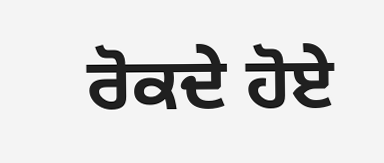ਰੋਕਦੇ ਹੋਏ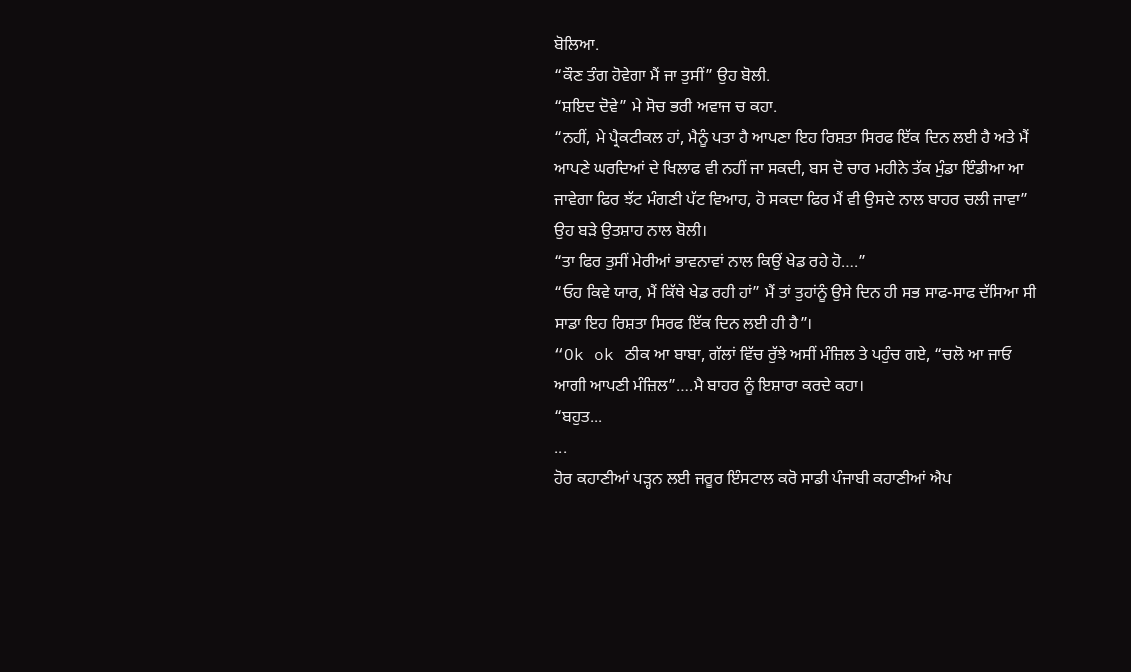ਬੋਲਿਆ.
“ਕੌਣ ਤੰਗ ਹੋਵੇਗਾ ਮੈਂ ਜਾ ਤੁਸੀਂ” ਉਹ ਬੋਲੀ.
“ਸ਼ਇਦ ਦੋਵੇ” ਮੇ ਸੋਚ ਭਰੀ ਅਵਾਜ ਚ ਕਹਾ.
“ਨਹੀਂ, ਮੇ ਪ੍ਰੈਕਟੀਕਲ ਹਾਂ, ਮੈਨੂੰ ਪਤਾ ਹੈ ਆਪਣਾ ਇਹ ਰਿਸ਼ਤਾ ਸਿਰਫ ਇੱਕ ਦਿਨ ਲਈ ਹੈ ਅਤੇ ਮੈਂ ਆਪਣੇ ਘਰਦਿਆਂ ਦੇ ਖਿਲਾਫ ਵੀ ਨਹੀਂ ਜਾ ਸਕਦੀ, ਬਸ ਦੋ ਚਾਰ ਮਹੀਨੇ ਤੱਕ ਮੁੰਡਾ ਇੰਡੀਆ ਆ ਜਾਵੇਗਾ ਫਿਰ ਝੱਟ ਮੰਗਣੀ ਪੱਟ ਵਿਆਹ, ਹੋ ਸਕਦਾ ਫਿਰ ਮੈਂ ਵੀ ਉਸਦੇ ਨਾਲ ਬਾਹਰ ਚਲੀ ਜਾਵਾ” ਉਹ ਬੜੇ ਉਤਸ਼ਾਹ ਨਾਲ ਬੋਲੀ।
“ਤਾ ਫਿਰ ਤੁਸੀਂ ਮੇਰੀਆਂ ਭਾਵਨਾਵਾਂ ਨਾਲ ਕਿਉਂ ਖੇਡ ਰਹੇ ਹੋ….”
“ਓਹ ਕਿਵੇ ਯਾਰ, ਮੈਂ ਕਿੱਥੇ ਖੇਡ ਰਹੀ ਹਾਂ” ਮੈਂ ਤਾਂ ਤੁਹਾਂਨੂੰ ਉਸੇ ਦਿਨ ਹੀ ਸਭ ਸਾਫ-ਸਾਫ ਦੱਸਿਆ ਸੀ ਸਾਡਾ ਇਹ ਰਿਸ਼ਤਾ ਸਿਰਫ ਇੱਕ ਦਿਨ ਲਈ ਹੀ ਹੈ”।
“Ok ok ਠੀਕ ਆ ਬਾਬਾ, ਗੱਲਾਂ ਵਿੱਚ ਰੁੱਝੇ ਅਸੀਂ ਮੰਜ਼ਿਲ ਤੇ ਪਹੁੰਚ ਗਏ, “ਚਲੋ ਆ ਜਾਓ ਆਗੀ ਆਪਣੀ ਮੰਜ਼ਿਲ”….ਮੈ ਬਾਹਰ ਨੂੰ ਇਸ਼ਾਰਾ ਕਰਦੇ ਕਹਾ।
“ਬਹੁਤ...
...
ਹੋਰ ਕਹਾਣੀਆਂ ਪੜ੍ਹਨ ਲਈ ਜਰੂਰ ਇੰਸਟਾਲ ਕਰੋ ਸਾਡੀ ਪੰਜਾਬੀ ਕਹਾਣੀਆਂ ਐਪ